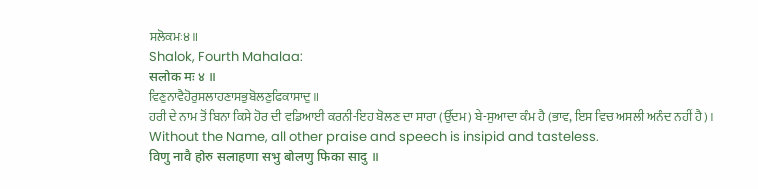ਸਲੋਕਮਃ੪॥
Shalok, Fourth Mahalaa:
सलोक मः ४ ॥
ਵਿਣੁਨਾਵੈਹੋਰੁਸਲਾਹਣਾਸਭੁਬੋਲਣੁਫਿਕਾਸਾਦੁ॥
ਹਰੀ ਦੇ ਨਾਮ ਤੋਂ ਬਿਨਾ ਕਿਸੇ ਹੋਰ ਦੀ ਵਡਿਆਈ ਕਰਨੀ-ਇਹ ਬੋਲਣ ਦਾ ਸਾਰਾ (ਉੱਦਮ) ਬੇ-ਸੁਆਦਾ ਕੰਮ ਹੈ (ਭਾਵ, ਇਸ ਵਿਚ ਅਸਲੀ ਅਨੰਦ ਨਹੀਂ ਹੈ)।
Without the Name, all other praise and speech is insipid and tasteless.
विणु नावै होरु सलाहणा सभु बोलणु फिका सादु ॥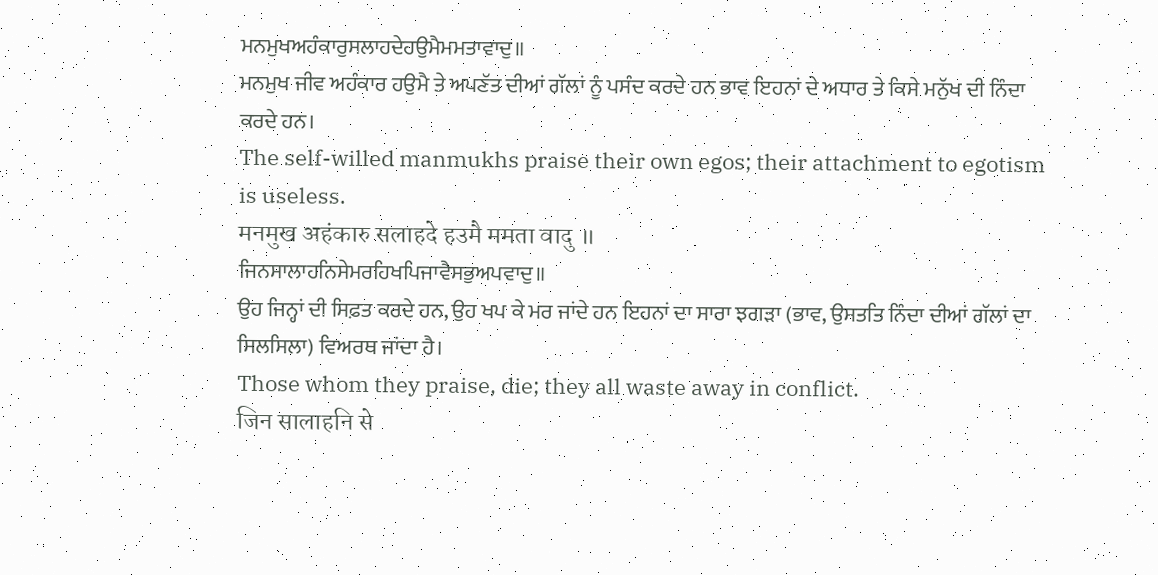ਮਨਮੁਖਅਹੰਕਾਰੁਸਲਾਹਦੇਹਉਮੈਮਮਤਾਵਾਦੁ॥
ਮਨਮੁਖ ਜੀਵ ਅਹੰਕਾਰ ਹਉਮੈ ਤੇ ਅਪਣੱਤ ਦੀਆਂ ਗੱਲਾਂ ਨੂੰ ਪਸੰਦ ਕਰਦੇ ਹਨ ਭਾਵ ਇਹਨਾਂ ਦੇ ਅਧਾਰ ਤੇ ਕਿਸੇ ਮਨੁੱਖ ਦੀ ਨਿੰਦਾ ਕਰਦੇ ਹਨ।
The self-willed manmukhs praise their own egos; their attachment to egotism is useless.
मनमुख अहंकारु सलाहदे हउमै ममता वादु ॥
ਜਿਨਸਾਲਾਹਨਿਸੇਮਰਹਿਖਪਿਜਾਵੈਸਭੁਅਪਵਾਦੁ॥
ਉਹ ਜਿਨ੍ਹਾਂ ਦੀ ਸਿਫ਼ਤ ਕਰਦੇ ਹਨ, ਉਹ ਖਪ ਕੇ ਮਰ ਜਾਂਦੇ ਹਨ ਇਹਨਾਂ ਦਾ ਸਾਰਾ ਝਗੜਾ (ਭਾਵ, ਉਸਤਤਿ ਨਿੰਦਾ ਦੀਆਂ ਗੱਲਾਂ ਦਾ ਸਿਲਸਿਲਾ) ਵਿਅਰਥ ਜਾਂਦਾ ਹੈ।
Those whom they praise, die; they all waste away in conflict.
जिन सालाहनि से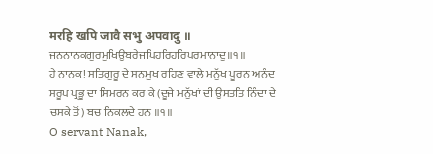मरहि खपि जावै सभु अपवादु ॥
ਜਨਨਾਨਕਗੁਰਮੁਖਿਉਬਰੇਜਪਿਹਰਿਹਰਿਪਰਮਾਨਾਦੁ॥੧॥
ਹੇ ਨਾਨਕ! ਸਤਿਗੁਰੂ ਦੇ ਸਨਮੁਖ ਰਹਿਣ ਵਾਲੇ ਮਨੁੱਖ ਪੂਰਨ ਅਨੰਦ ਸਰੂਪ ਪ੍ਰਭੂ ਦਾ ਸਿਮਰਨ ਕਰ ਕੇ (ਦੂਜੇ ਮਨੁੱਖਾਂ ਦੀ ਉਸਤਤਿ ਨਿੰਦਾ ਦੇ ਚਸਕੇ ਤੋਂ) ਬਚ ਨਿਕਲਦੇ ਹਨ ॥੧॥
O servant Nanak,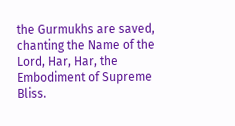the Gurmukhs are saved, chanting the Name of the Lord, Har, Har, the Embodiment of Supreme Bliss.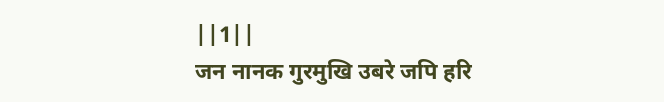||1||
जन नानक गुरमुखि उबरे जपि हरि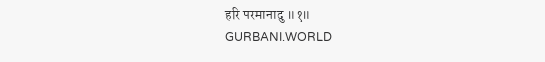हरि परमानादु ॥१॥
GURBANI.WORLD